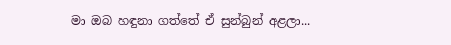මා ඔබ හඳුනා ගත්තේ ඒ සුන්බුන් අළලා...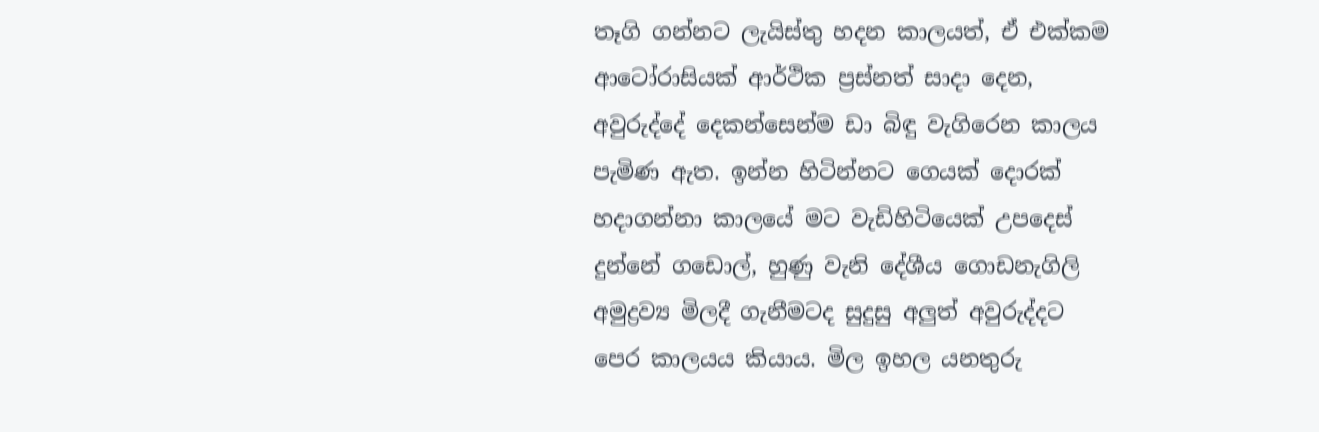තෑගි ගන්නට ලැයිස්තු හදන කාලයත්, ඒ එක්කම ආටෝරාසියක් ආර්ථික ප්‍රස්නත් සාදා දෙන, අවුරුද්දේ දෙකන්සෙන්ම ඩා බිඳු වැගිරෙන කාලය පැමිණ ඇත. ඉන්න හිටින්නට ගෙයක් දොරක් හදාගන්නා කාලයේ මට වැඩිහිටියෙක් උපදෙස් දුන්නේ ගඩොල්, හුණු වැනි දේශීය ගොඩනැගිලි අමුද්‍රව්‍ය මිලදී ගැනීමටද සුදුසු අලුත් අවුරුද්දට පෙර කාලයය කියාය. මිල ඉහල යනතුරු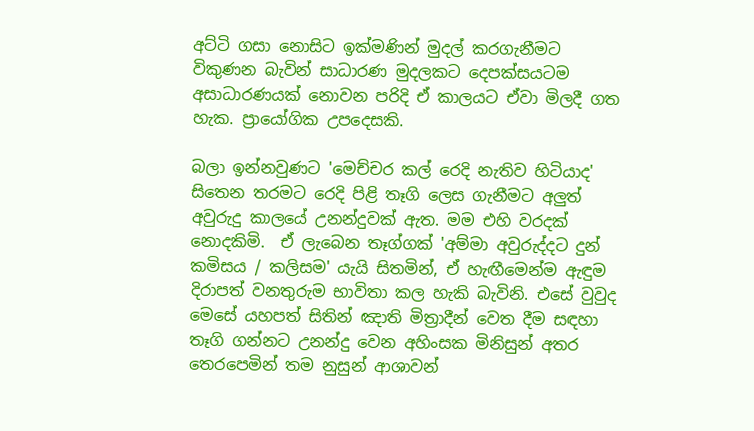අට්ටි ගසා නොසිට ඉක්මණින් මුදල් කරගැනීමට විකුණන බැවින් සාධාරණ මුදලකට දෙපක්සයටම අසාධාරණයක් නොවන පරිදි ඒ කාලයට ඒවා මිලදී ගත හැක. ප්‍රායෝගික උපදෙසකි.

බලා ඉන්නවුණට 'මෙච්චර කල් රෙදි නැතිව හිටියාද' සිතෙන තරමට රෙදි පිළි තෑගි ලෙස ගැනීමට අලුත් අවුරුදු කාලයේ උනන්දුවක් ඇත. මම එහි වරදක් නොදකිමි.  ඒ ලැබෙන තෑග්ගක් 'අම්මා අවුරුද්දට දුන් කමිසය / කලිසම' යැයි සිතමින්, ඒ හැඟීමෙන්ම ඇඳුම දිරාපත් වනතුරුම භාවිතා කල හැකි බැවිනි. එසේ වුවුද මෙසේ යහපත් සිතින් ඤාති මිත්‍රාදීන් වෙත දීම සඳහා තෑගි ගන්නට උනන්දු වෙන අහිංසක මිනිසුන් අතර තෙරපෙමින් තම නුසුන් ආශාවන්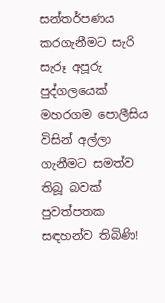සන්තර්පණය කරගැනීමට සැරි සැරූ අපූරු පුද්ගලයෙක් මහරගම පොලීසිය විසින් අල්ලා ගැනීමට සමත්ව තිබූ බවක් පුවත්පතක සඳහන්ව තිබිණි!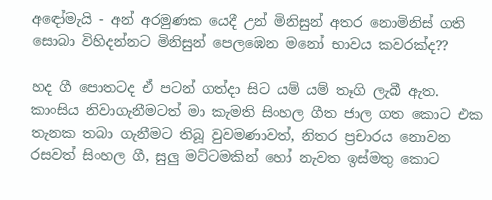අඳෝමැයි - අන් අරමුණක යෙදී උන් මිනිසුන් අතර නොමිනිස් ගති සොබා විහිදන්නට මිනිසුන් පෙලඹෙන මනෝ භාවය කවරක්ද??

හද ගී පොතටද ඒ පටන් ගත්දා සිට යම් යම් තෑගි ලැබී ඇත. කාංසිය නිවාගැනීමටත් මා කැමති සිංහල ගීත ජාල ගත කොට එක තැනක තබා ගැනීමට තිබූ වුවමණාවත්, නිතර ප්‍රචාරය නොවන රසවත් සිංහල ගී, සුලු මට්ටමකින් හෝ නැවත ඉස්මතු කොට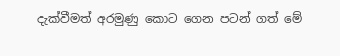දැක්වීමත් අරමුණු කොට ගෙන පටන් ගත් මේ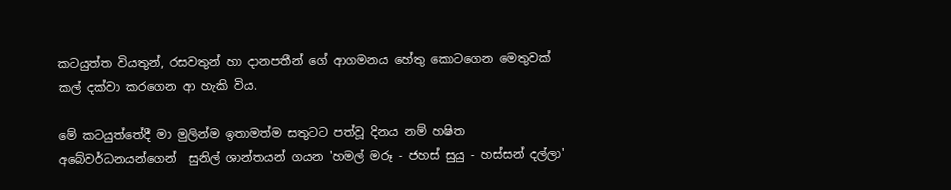කටයුත්ත වියතුන්, රසවතුන් හා දානපතීන් ගේ ආගමනය හේතු කොටගෙන මෙතුවක් කල් දක්වා කරගෙන ආ හැකි විය.

මේ කටයුත්තේදී මා මුලින්ම ඉතාමත්ම සතුටට පත්වූ දිනය නම් හෂිත අබේවර්ධනයන්ගෙන්  සුනිල් ශාන්තයන් ගයන 'හමල් මරූ - ජහස් සුයු - හස්සන් දල්ලා'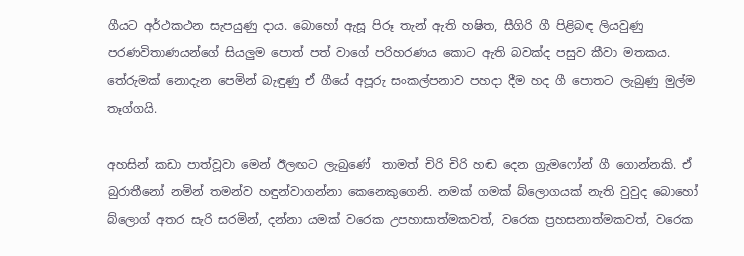ගීයට අර්ථකථන සැපයුණු දාය. බොහෝ ඇසූ පිරූ තැන් ඇති හෂිත, සීගිරි ගී පිළිබඳ ලියවුණු පරණවිතාණයන්ගේ සියලුම පොත් පත් වාගේ පරිහරණය කොට ඇති බවක්ද පසුව කීවා මතකය. තේරුමක් නොදැන පෙමින් බැඳුණු ඒ ගීයේ අපූරු සංකල්පනාව පහදා දීම හද ගී පොතට ලැබුණු මුල්ම තෑග්ගයි.

අහසින් කඩා පාත්වූවා මෙන් ඊලඟට ලැබුණේ  තාමත් චිරි චිරි හඬ දෙන ග්‍රැමෆෝන් ගී ගොන්නකි. ඒ බුරාතීනෝ නමින් තමන්ව හඳුන්වාගන්නා කෙනෙකුගෙනි. නමක් ගමක් බ්ලොගයක් නැති වුවුද බොහෝ බ්ලොග් අතර සැරි සරමින්, දන්නා යමක් වරෙක උපහාසාත්මකවත්, වරෙක ප්‍රහසනාත්මකවත්, වරෙක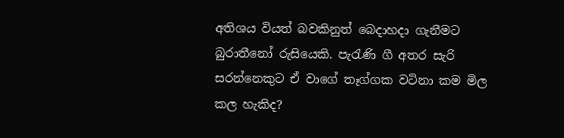අතිශය වියත් බවකිනුත් බෙදාහදා ගැනීමට බුරාතීනෝ රුසියෙකි. පැ‍රැණි ගී අතර සැරි සරන්නෙකුට ඒ වාගේ තෑග්ගක වටිනා කම මිල කල හැකිද?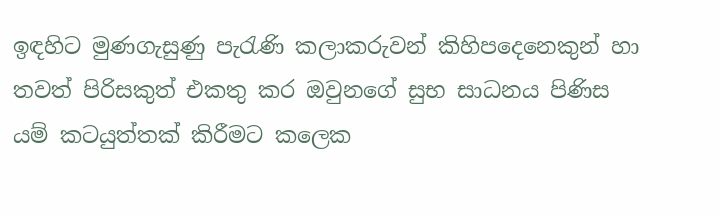ඉඳහිට මුණගැසුණු පැරැණි කලාකරුවන් කිහිපදෙනෙකුන් හා තවත් පිරිසකුත් එකතු කර ඔවුනගේ සුභ සාධනය පිණිස යම් කටයුත්තක් කිරීමට කලෙක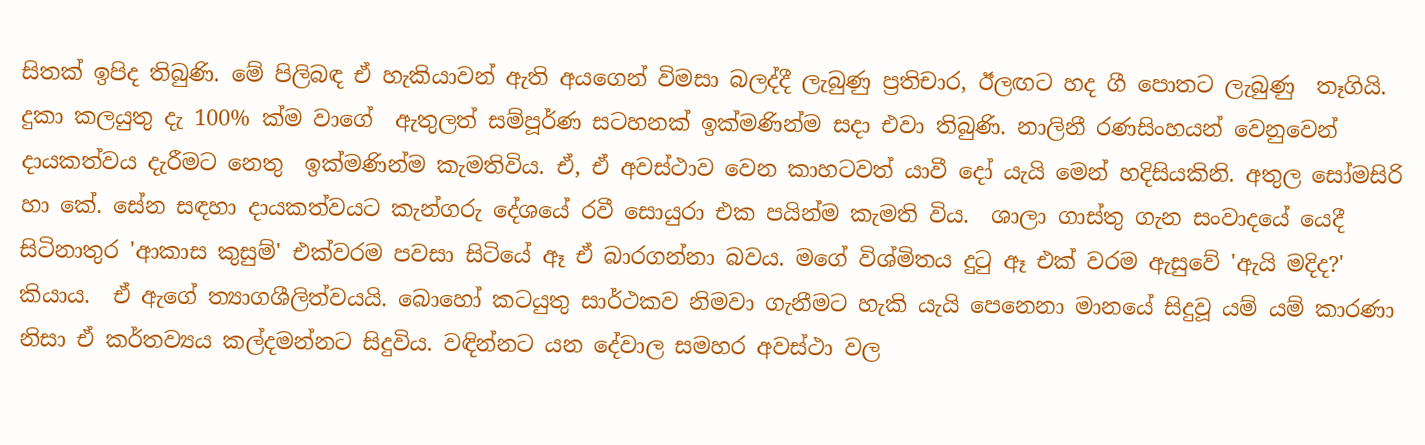සිතක් ඉපිද තිබුණි. මේ පිලිබඳ ඒ හැකියාවන් ඇති අයගෙන් විමසා බලද්දී ලැබුණු ප්‍රතිචාර, ඊලඟට හද ගී පොතට ලැබුණු  තෑගියි. දුකා කලයුතු දැ 100% ක්ම වාගේ  ඇතුලත් සම්පූර්ණ සටහනක් ඉක්මණින්ම සදා එවා තිබුණි. නාලිනී රණසිංහයන් වෙනුවෙන් දායකත්වය දැරීමට නෙතු  ඉක්මණින්ම කැමතිවිය. ඒ, ඒ අවස්ථාව වෙන කාහටවත් යාවී දෝ යැයි මෙන් හදිසියකිනි. අතුල සෝමසිරි  හා කේ. සේන සඳහා දායකත්වයට කැන්ගරු දේශයේ රවී සොයුරා එක පයින්ම කැමති විය.  ශාලා ගාස්තු ගැන සංවාදයේ යෙදී සිටිනාතුර 'ආකාස කුසුම්' එක්වරම පවසා සිටියේ ඈ ඒ බාරගන්නා බවය. මගේ විශ්මිතය දු‍ටු ඈ එක් වරම ඇසුවේ 'ඇයි මදිද?' කියාය.  ඒ ඇගේ ත්‍යාගශීලිත්වයයි. බොහෝ කටයුතු සාර්ථකව නිමවා ගැනීමට හැකි යැයි පෙනෙනා මානයේ සිදුවූ යම් යම් කාරණා නිසා ඒ කර්තව්‍යය කල්දමන්නට සිදුවිය. වඳින්නට යන දේවාල සමහර අවස්ථා වල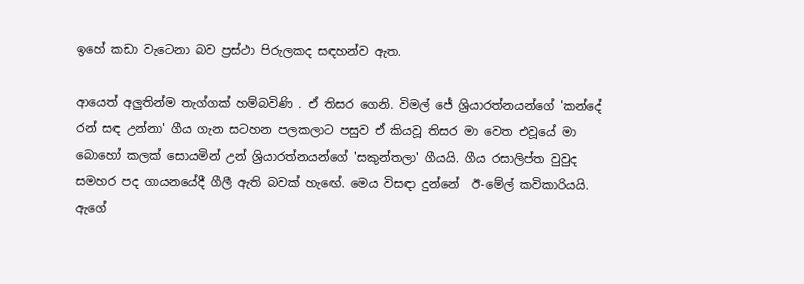ඉහේ කඩා වැටෙනා බව ප්‍රස්ථා පිරුලකද සඳහන්ව ඇත.

ආයෙත් අලුතින්ම තැග්ගක් හම්බවිණි . ඒ තිසර ගෙනි. විමල් ජේ ශ්‍රියාරත්නයන්ගේ 'කන්දේ රන් සඳ උන්නා' ගීය ගැන සටහන පලකලාට පසුව ඒ කියවූ තිසර මා වෙත එවූයේ මා බොහෝ කලක් සොයමින් උන් ශ්‍රියාරත්නයන්ගේ 'සකුන්තලා' ගීයයි. ගීය රසාලිප්ත වුවුද සමහර පද ගායනයේදී ගීලී ඇති බවක් හැ‍ඟේ. මෙය විසඳා දුන්නේ  ඊ-මේල් කවිකාරියයි. ඇගේ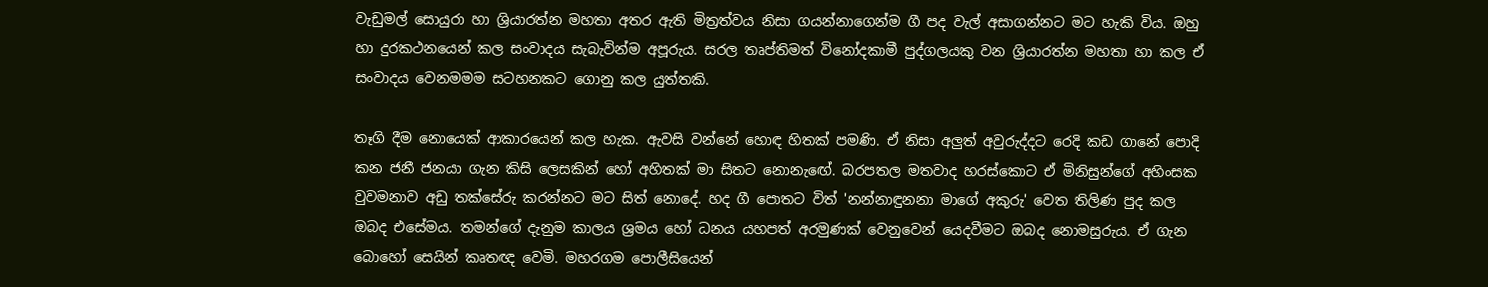වැඩුමල් සොයුරා හා ශ්‍රියාරත්න මහතා අතර ඇති මිත්‍රත්වය නිසා ගයන්නාගෙන්ම ගී පද වැල් අසාගන්නට මට හැකි විය. ඔහු හා දුරකථනයෙන් කල සංවාදය සැබැවින්ම අපූරුය. සරල තෘප්තිමත් විනෝදකාමී පුද්ගලයකු වන ශ්‍රියාරත්න මහතා හා කල ඒ සංවාදය වෙනමමම සටහනකට ගොනු කල යුත්තකි.

තෑගි දීම නොයෙක් ආකාරයෙන් කල හැක. ඇවසි වන්නේ හොඳ හිතක් පමණි. ඒ නිසා අලුත් අවුරුද්දට රෙදි කඩ ගානේ පොදි කන ජනී ජනයා ගැන කිසි ලෙසකින් හෝ අහිතක් මා සිතට නොනැඟේ. බරපතල මතවාද හරස්කොට ඒ මිනිසුන්ගේ අහිංසක වුවමනාව අඩු තක්සේරු කරන්නට මට සිත් නොදේ. හද ගී පොතට විත් 'නන්නාඳුනනා මාගේ අකුරු' වෙත තිලිණ පුද කල ඔබද එසේමය. තමන්ගේ දැනුම කාලය ශ්‍රමය හෝ ධනය යහපත් අරමුණක් වෙනුවෙන් යෙදවීමට ඔබද නොමසුරුය. ඒ ගැන බොහෝ සෙයින් කෘතඥ වෙමි. මහරගම පොලීසියෙන්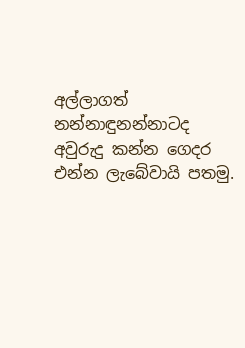අල්ලාගත් නන්නාඳුනන්නාටද අවුරුදු කන්න ගෙදර එන්න ලැබේවායි පතමු.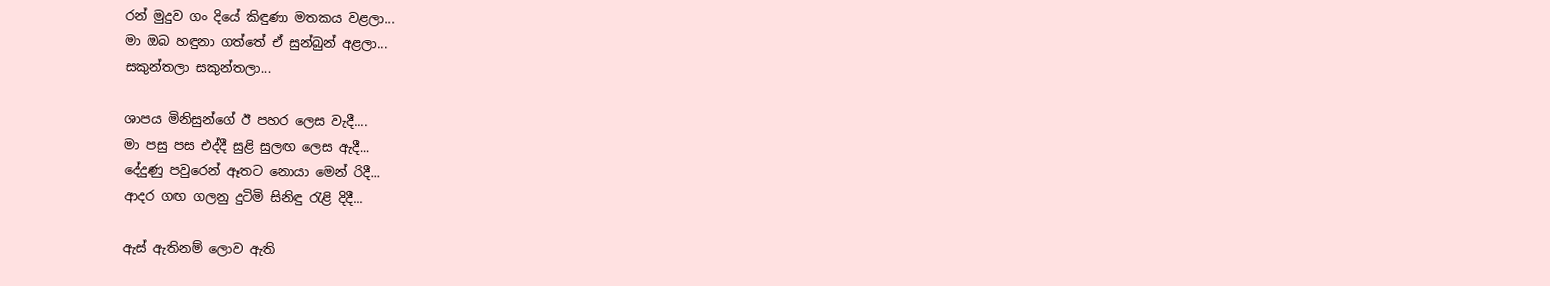රන් මුදුව ගං දියේ කිඳුණා මතකය වළලා...
මා ඔබ හඳුනා ගත්තේ ඒ සුන්බුන් අළලා...
සකුන්තලා සකුන්තලා...

ශාපය මිනිසුන්ගේ ඊ පහර ලෙස වැදී....
මා පසු පස එද්දී සුළි සුලඟ ලෙස ඇදී...
දේදුණු පවුරෙන් ඈතට නොයා මෙන් රිදී...
ආදර ගඟ ගලනු දුටිමි සිනිඳු ‍රැළි දිදී...

ඇස් ඇතිනම් ලොව ඇති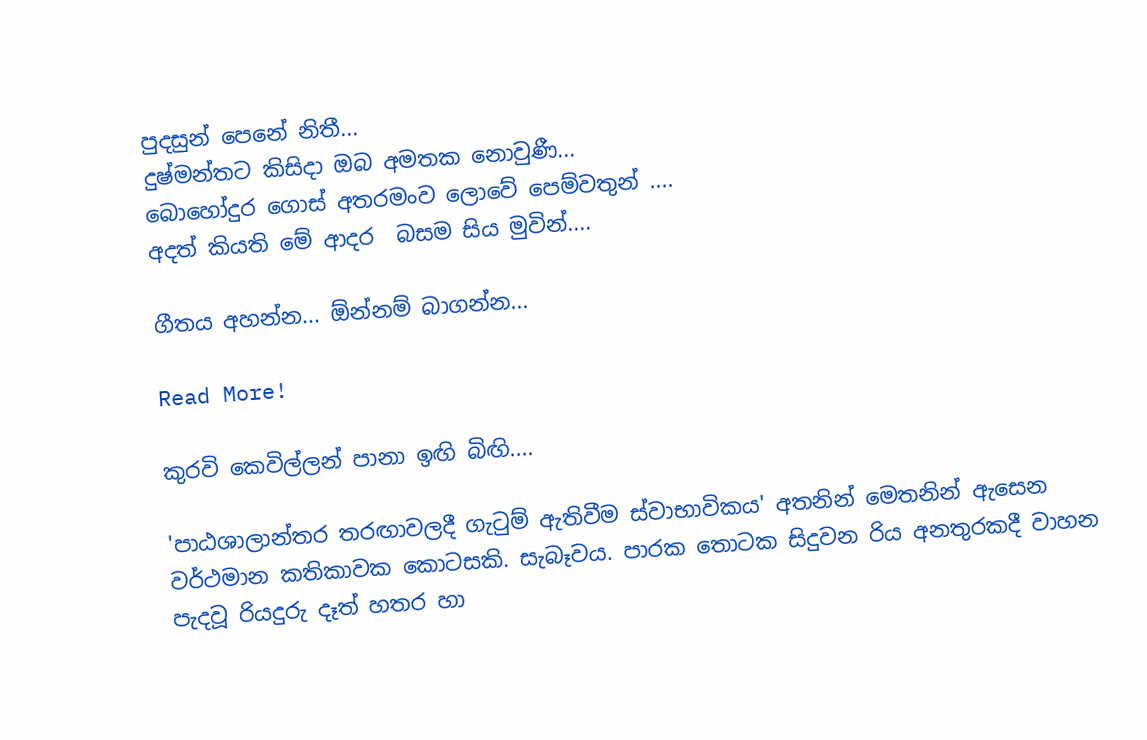පුදසුන් පෙනේ නිතී...
දුෂ්මන්තට කිසිදා ඔබ අමතක නොවුණී...
බොහෝදුර ගොස් අතරමංව ලොවේ පෙම්වතුන් ....
අදත් කියති මේ ආදර  බසම සිය මුවින්....

ගීතය අහන්න... ඕන්නම් බාගන්න...

Read More!

කුරවි කෙවිල්ලන් පානා ඉඟි බිඟි....

'පාඨශාලාන්තර තරඟාවලදී ගැ‍ටුම් ඇතිවීම ස්වාභාවිකය' අතනින් මෙතනින් ඇසෙන වර්ථමාන කතිකාවක කොටසකි. සැබෑවය. පාරක තොටක සිදුවන රිය අනතුරකදී වාහන පැදවූ රියදුරු දෑත් හතර හා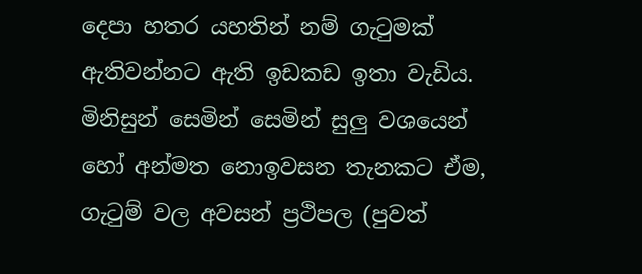දෙපා හතර යහතින් නම් ගැ‍ටුමක් ඇතිවන්නට ඇති ඉඩකඩ ඉතා වැඩිය. මිනිසුන් සෙමින් සෙමින් සුලු වශයෙන් හෝ අන්මත නොඉවසන තැනකට ඒම, ගැ‍ටුම් වල අවසන් ප්‍රථිපල (පුවත්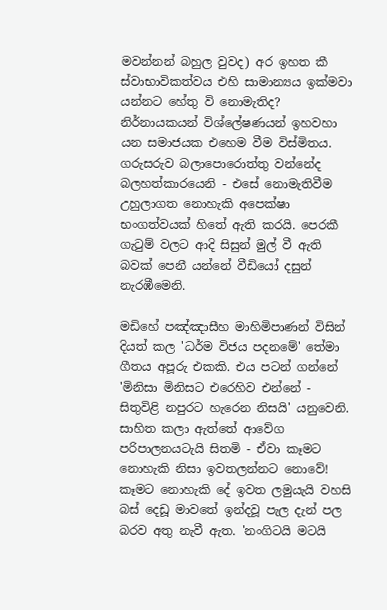මවන්නන් බහුල වුවද) අර ඉහත කී ස්වාභාවිකත්වය එහි සාමාන්‍යය ඉක්මවා යන්නට හේතු වි නොමැතිද?  නිර්නායකයන් විශ්ලේෂණයන් ඉහවහා යන සමාජයක එහෙම වීම විස්මිතය.  ගරුසරුව බලාපොරොත්තු වන්නේද බලහත්කාරයෙනි - එසේ නොමැතිවීම උහුලාගත නොහැකි අපෙක්ෂා භංගත්වයක් හිතේ ඇති කරයි. පෙරකී ගැ‍ටුම් වලට ආදි සිසුන් මුල් වී ඇති බවක් පෙනී යන්නේ වීඩියෝ දසුන් නැරඹීමෙනි.

මඩිහේ පඤ්ඤාසීහ මාහිමිපාණන් විසින් දියත් කල 'ධර්ම විජය පදනමේ' තේමා ගීතය අපූරු එකකි. එය පටන් ගන්නේ 'මිනිසා මිනිසට එරෙහිව එන්නේ - සිතුවිළි නපුරට හැරෙන නිසයි' යනුවෙනි. සාහිත කලා ඇත්තේ ආවේග පරිපාලනයටැයි සිතමි - ඒවා කෑමට නොහැකි නිසා ඉවතලන්නට නොවේ! කෑමට නොහැකි දේ ඉවත ලමුයැයි වහසි බස් දෙඩූ මාවතේ ඉන්දවූ පැල දැන් පල බරව අතු නැවී ඇත. 'නංගිටයි මටයි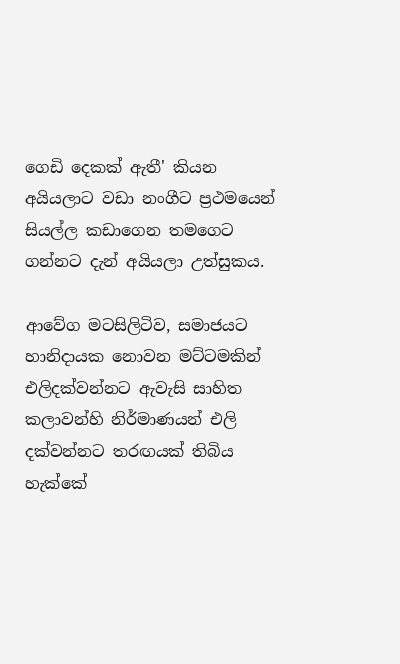ගෙඩි දෙකක් ඇතී' කියන අයියලාට වඩා නංගීට ප්‍රථමයෙන් සියල්ල කඩාගෙන තමගෙට ගන්නට දැන් අයියලා උත්සුකය.

ආවේග මටසිලිටිව, සමාජයට හානිදායක නොවන මට්ටමකින් එලිදක්වන්නට ඇවැසි සාහිත කලාවන්හි නිර්මාණයන් එලි දක්වන්නට තරඟයක් තිබිය හැක්කේ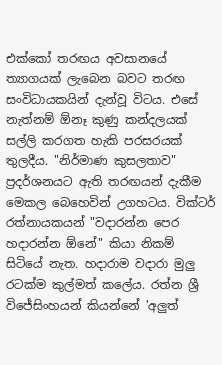එක්කෝ තරඟය අවසානයේ ත්‍යාගයක් ලැබෙන බවට තරඟ සංවිධායකයින් දැන්වූ විටය. එසේ නැත්නම් ඕනෑ කුණු කන්දලයක් සල්ලි කරගත හැකි පරසරයක් තුලදීය. "නිර්මාණ කුසලතාව" ප්‍රදර්ශනයට ඇති තරඟයන් දැකීම මෙකල බෙහෙවින් උගහටය. වික්ටර් රත්නායකයන් "වදාරන්න පෙර හදාරන්න ඕනේ" කියා නිකම් සිටියේ නැත. හදාරාම වදාරා මුලු රටක්ම කුල්මත් කලේය. රත්න ශ්‍රී විජේසිංහයන් කියන්නේ 'අලුත්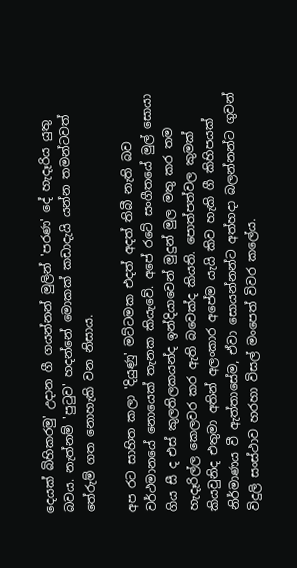දෙයක් බිහිකරමු' උදාන ගී ගයන්නන් මුලින් 'පරණ' දේ හැදෑරිය යුතු බවය. නැත්නම් 'පු‍ටුව' හදන්නේ මොකක් කඩාදැයි යන්න තමන්ටවත් තේරුම් ගත නොහැකි වන නිසාය.

අප රට සාහිත කලා 'දියුණු' මට්ටමක එදත් අදත් තිබී නැති බව වර්ථමානයේ නොයෙක් තැනක කියැවේ. අපේ රටේ සංගීතයේ මුල් සොයා ගිය සී ද එස් කුලතිලකයන්ද ඉන්දියාවෙන් මුදුන් මුල මතු කර තම හැදෑරිල්ල කෙලවර කර ඇති බවෙක්ද කියති. පොත්පත්වල කුමක් කියවුනිද එතුමා අතින් අලංකාර අපේම යැයි කිව හැකි ගී කිහිපයක් නිර්මාණය වී ඇත්තාසේම, ඒවා සොයන්නන්ට අත්හදා බලන්නන්ට ගුවන් විදුලි සංස්ථාව හරහා විසල් මංපෙත් විවර කලේය.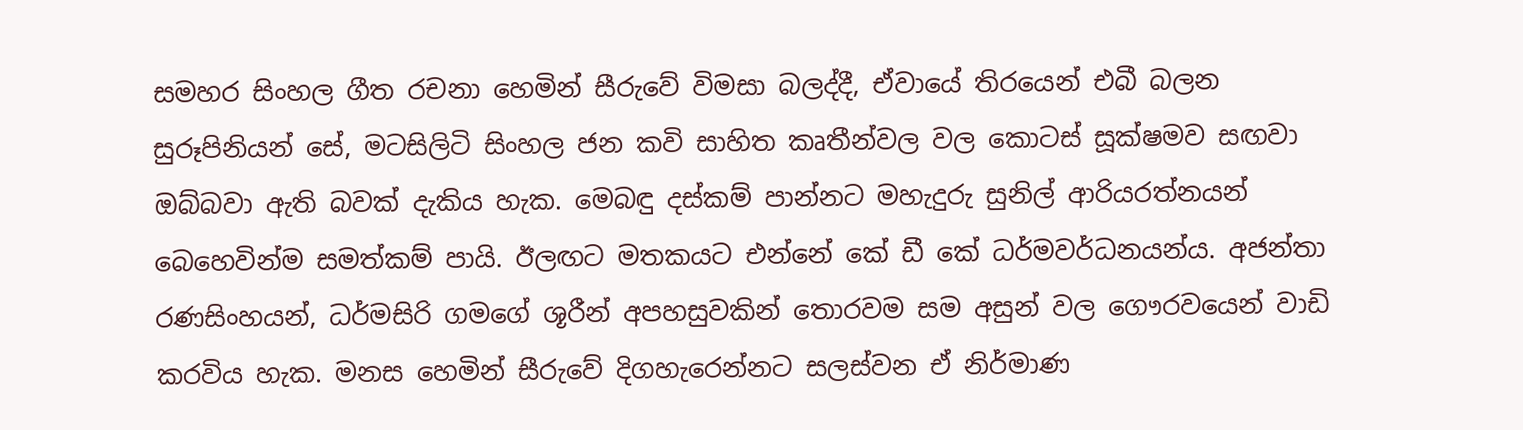සමහර සිංහල ගීත රචනා හෙමින් සීරුවේ විමසා බලද්දී, ඒවායේ තිරයෙන් එබී බලන සුරූපිනියන් සේ, මටසිලිටි සිංහල ජන කවි සාහිත කෘතීන්වල වල කොටස් සූක්ෂමව සඟවා ඔබ්බවා ඇති බවක් දැකිය හැක. මෙබඳු දස්කම් පාන්නට මහැදුරු සුනිල් ආරියරත්නයන් බෙහෙවින්ම සමත්කම් පායි. ඊලඟට මතකයට එන්නේ කේ ඩී කේ ධර්මවර්ධනයන්ය. අජන්තා රණසිංහයන්, ධර්මසිරි ගමගේ ශූරීන් අපහසුවකින් තොරවම සම අසුන් වල ගෞරවයෙන් වාඩි කරවිය හැක. මනස හෙමින් සීරුවේ දිගහැරෙන්නට සලස්වන ඒ නිර්මාණ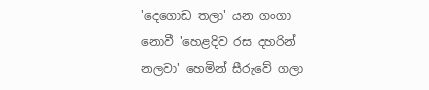'දෙගොඩ තලා' යන ගංගා නොවී 'හෙළදිව රස දහරින් නලවා' හෙමින් සීරුවේ ගලා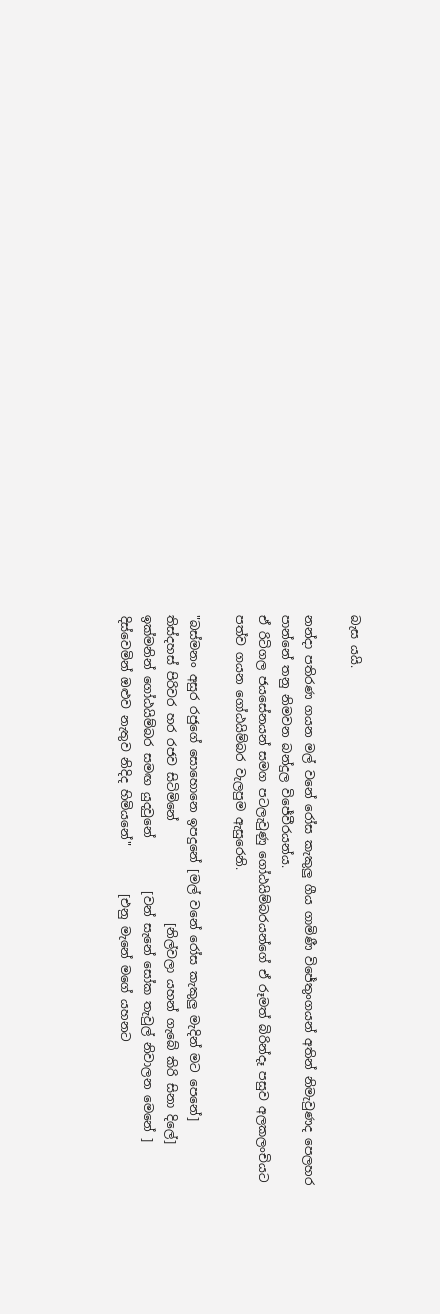බැස යයි.

නන්දා පතිරණ ගයන මල් වනේ රෝස කැකුලු ගීය ගාමිණී විජේතුංගයන් අතින් නිමැවුණද පෙලහර පාන්නේ තනු නිමවන බන්දුල විජේවීරයන්ය.
ඒ රිටිගල ජයසේනයන් සමග පටලැවුණු ගෝඨයිම්බරයන්ගේ ඒ රූමත් බිරින්දෑ පසුව අලකලංචියට පත්ව ගයන ගෝඨයිම්බර වැලපුම ඇසුරෙනි.

"බස්මනං අසුර රජුගේ සොහොනෙ ඉපදුනේ [මල් වනේ රෝස කැකුලු මැදින් මට පෙනේ]
තිස්දහස් පිරිවර හර රජව සිටිමිනේ                 [නිල්වලා යහන් ගැබේ කිරි සිනා දිලේ]
ඉක්මනින් ගෝඨයිම්බර සමඟ යුදවුනේ         [වන් සැනේ සෝක තැවුල් නිවාලන මෙනේ ]
දිස්වෙමින් ඔළුව නැතුව නිදිද හිමියනේ"        [එනු මැනේ මගේ යහනට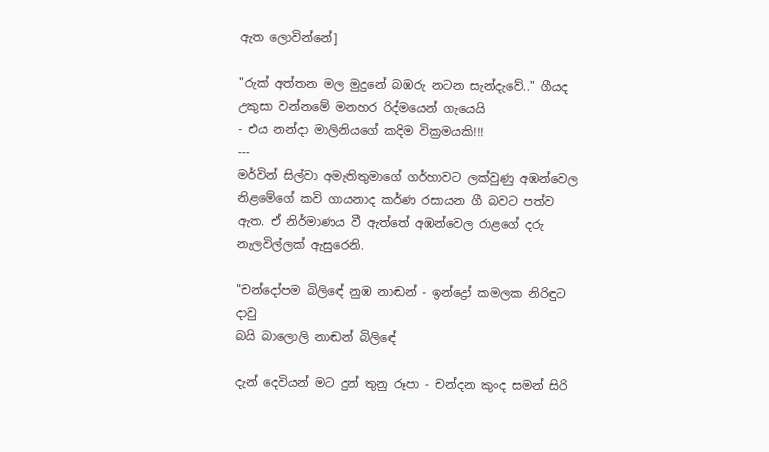ඇත ලොවින්නේ]

"රුක් අත්තන මල මුදුනේ බඹරු නටන සැන්දැවේ.." ගීයද උකුසා වන්නමේ මනහර රිද්මයෙන් ගැයෙයි
- එය නන්දා මාලිනියගේ කදිම වික්‍රමයකි!!!
---
මර්වින් සිල්වා අමැතිතුමාගේ ගර්හාවට ලක්වුණු අඹන්වෙල නිළමේගේ කවි ගායනාද කර්ණ රසායන ගී බවට පත්ව ඇත. ඒ නිර්මාණය වී ඇත්තේ අඹන්වෙල රාළගේ දරු නැලවිල්ලක් ඇසුරෙනි.

"චන්දෝපම බිලිඳේ නුඹ නාඬන් - ඉන්ද්‍රෝ කමලක නිරිඳුට දාවු
බයි බාලොලි නාඬන් බිලිඳේ

දැන් දෙවියන් මට දුන් තුනු රූපා - චන්දන කුංද සමන් සිරි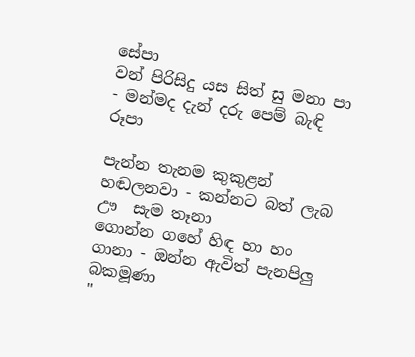සේපා
වන් පිරිසිදු යස සිත් සු මනා පා - මන්මද දැන් දරු පෙම් බැඳි රූපා

පැන්න තැනම කුකුළන් හඬලනවා - කන්නට බත් ලැබ ඌ  සැම තෑනා
ගොන්න ගහේ හිඳ හා හං ගානා - ඔන්න ඇවිත් පැනපිලු බකමූණා
"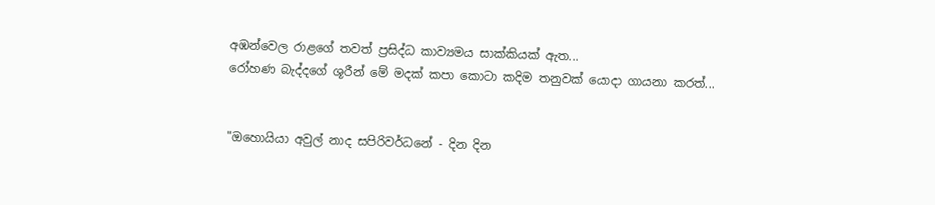අඹන්වෙල රාළගේ තවත් ප්‍රසිද්ධ කාව්‍යමය සාක්කියක් ඇත...
රෝහණ බැද්දගේ ශූරීන් මේ මදක් කපා කොටා කදිම තනුවක් යොදා ගායනා කරත්...


"ඔහොයියා අවුල් නාද සපිරිවර්ධනේ - දින දින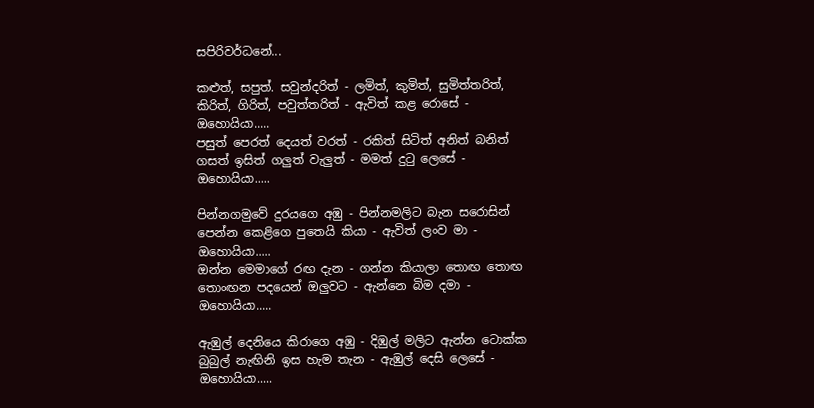සපිරිවර්ධනේ...

කළුත්, සපුත්. සවුන්දරිත් - ලමිත්, කුමිත්, සුමිත්තරිත්,
කිරිත්, ගිරිත්, පවුත්තරිත් - ඇවිත් කළ රොසේ - ඔහොයියා.....
පසුත් පෙරත් දෙයත් වරත් - රකිත් සිටිත් අනිත් බනිත්
ගසත් ඉසිත් ගලුත් වැලුත් - මමත් දුටු ලෙසේ - ඔහොයියා.....

පින්නගමුවේ දුරයගෙ අඹු - පින්නමලිට බැන සරොසින්
පෙන්න කෙළිගෙ පුතෙයි කියා - ඇවිත් ලංව මා - ඔහොයියා.....
ඔන්න මෙමාගේ රඟ දැන - ගන්න කියාලා තොඟ තොඟ
තොංඟන පදයෙන් ඔලුවට - ඇන්නෙ බිම දමා - ඔහොයියා.....

ඇඹුල් දෙනියෙ කිරාගෙ අඹු - දිඹුල් මලිට ඇන්න ටොක්ක
බුබුල් නැඟිනි ඉස හැම තැන - ඇඹුල් දෙසි ලෙසේ - ඔහොයියා.....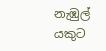නැඹුල් යකුට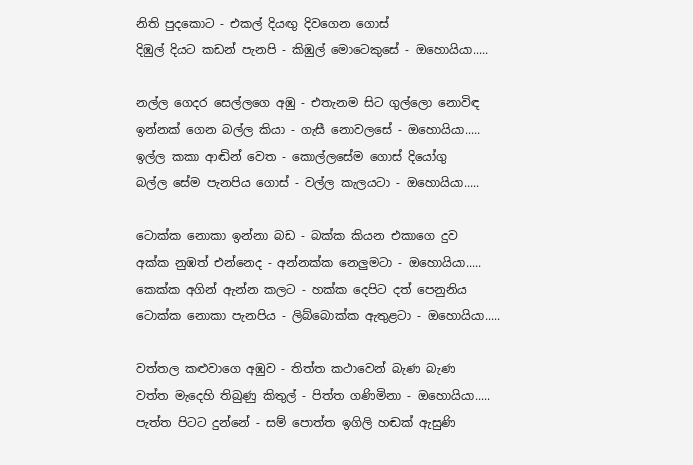නිති පුදකොට - එකල් දියඟු දිවගෙන ගොස්
දිඹුල් දියට කඩන් පැනපි - කිඹුල් මොටෙකුසේ - ඔහොයියා.....

නල්ල ගෙදර සෙල්ලගෙ අඹු - එතැනම සිට ගුල්ලො නොවිඳ
ඉන්නක් ගෙන බල්ල කියා - ගැසී නොවලසේ - ඔහොයියා.....
ඉල්ල කකා ආඬින් වෙත - කොල්ලසේම ගොස් දියෝගු
බල්ල සේම පැනපිය ගොස් - වල්ල කැලයටා - ඔහොයියා.....

ටොක්ක නොකා ඉන්නා බඩ - බක්ක කියන එකාගෙ දුව
අක්ක නුඹත් එන්නෙද - අන්නක්ක නෙලුමටා - ඔහොයියා.....
කෙක්ක අගින් ඇන්න කලට - හක්ක දෙපිට දත් පෙනුනිය
ටොක්ක නොකා පැනපිය - ලිබ්බොක්ක ඇතුළටා - ඔහොයියා.....

වත්තල කළුවාගෙ අඹුව - තිත්ත කථාවෙන් බැණ බැණ
වත්ත මැදෙහි තිබුණු කිතුල් - පිත්ත ‍ගණිමිනා - ඔහොයියා.....
පැත්ත පිටට දුන්නේ - සම් පොත්ත ඉගිලි හඬක් ඇසුණි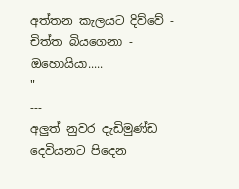අත්තන කැලයට දිව්වේ - චිත්ත බියගෙනා - ඔහොයියා.....
"
---
අලුත් නුවර දැඩිමුණ්ඩ දෙවියනට පිදෙන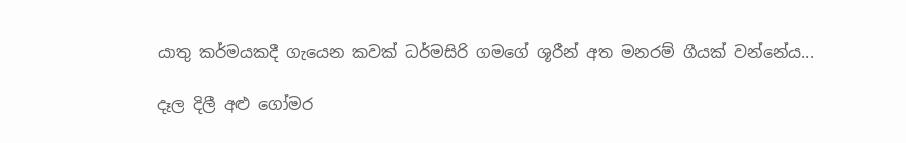යාතු කර්මයකදී ගැයෙන කවක් ධර්මසිරි ගමගේ ශූරීන් අත මනරම් ගීයක් වන්නේය...

දෑල දිලී අළු ගෝමර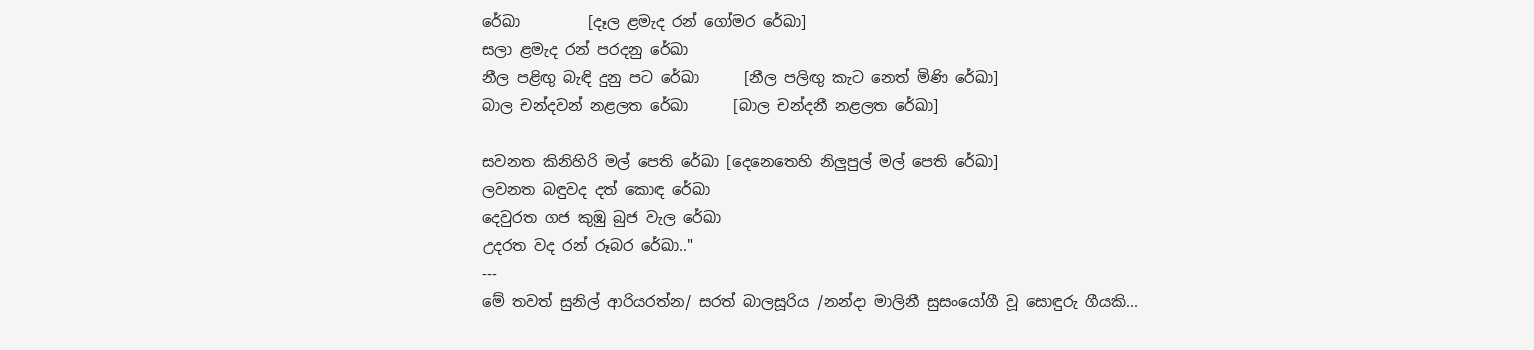රේඛා         [දෑල ළමැද රන් ගෝමර රේඛා]
සලා ළමැද රන් පරදනු රේඛා
නීල පළිඟු බැඳි දුනු පට රේඛා      [නීල පලිඟු කැට නෙත් මිණි රේඛා]
බාල චන්දවන් නළලත රේඛා      [බාල චන්දනී නළලත රේඛා]

සවනත කිනිහිරි මල් පෙති රේඛා [දෙනෙතෙහි නිලුපුල් මල් පෙති රේඛා]
ලවනත බඳුවද දත් කොඳ රේඛා
දෙවුරත ගජ කුඹු බුජ වැල රේඛා
උදරත වද රන් රූබර රේඛා.."
---
මේ තවත් සුනිල් ආරියරත්න/ සරත් බාලසූරිය /නන්දා මාලිනී සුසංයෝගී වූ සොඳුරු ගීයකි...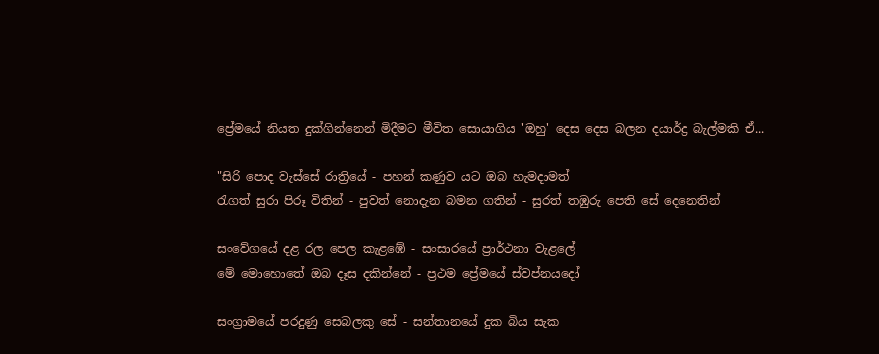ප්‍රේමයේ නියත දුක්ගින්නෙන් මිදීමට මීවිත සොයාගිය 'ඔහු' දෙස දෙස බලන දයාර්ද්‍ර බැල්මකි ඒ...

"සිරි පොද වැස්සේ රාත්‍රියේ - පහන් කණුව යට ඔබ හැමදාමත්
රැගත් සුරා පිරූ විතින් - පුවත් නොදැන බමන ගතින් - සුරත් තඹුරු පෙති සේ දෙනෙතින්

සංවේගයේ දළ රල පෙල කැළඹේ - සංසාරයේ ප්‍රාර්ථනා වැළලේ
මේ මොහොතේ ඔබ දෑස දකින්නේ - ප්‍රථම ප්‍රේමයේ ස්වප්නයදෝ

සංග්‍රාමයේ පරදුණු සෙබලකු සේ - සන්තානයේ දුක බිය සැක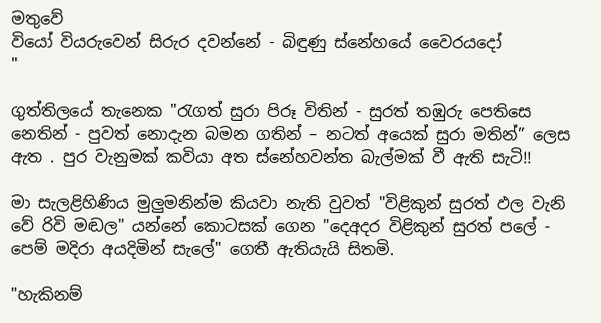මතුවේ
වියෝ වියරුවෙන් සිරුර දවන්නේ - බිඳුණු ස්නේහයේ වෛරයදෝ
"

ගුත්තිලයේ තැනෙක "රැගත් සුරා පිරූ විතින් - සුරත් තඹුරු පෙතිසෙ නෙතින් - පුවත් නොදැන බමන ගතින් – නටත් අයෙක් සුරා මතින්” ලෙස ඇත . පුර වැනුමක් කවියා අත ස්නේහවන්ත බැල්මක් වී ඇති සැටි!!

මා සැලළිහිණිය මුලුමනින්ම කියවා නැති වුවත් "විළිකුන් සුරත් ඵල වැනි වේ රිවි මඬල" යන්නේ කොටසක් ගෙන "දෙඅදර විළිකුන් සුරත් පලේ - පෙම් මදිරා අයදිමින් සැලේ" ගෙතී ඇතියැයි සිතමි.

"හැකිනම්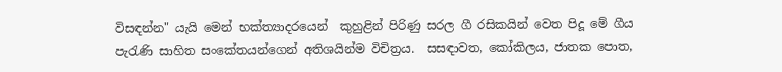විසඳන්න" යැයි මෙන් භක්ත්‍යාදරයෙන්  කුහුළින් පිරිණු සරල ගී රසිකයින් වෙත පිදූ මේ ගීය පැරැණි සාහිත සංකේතයන්ගෙන් අතිශයින්ම විචිත්‍රය.  සසඳාවත, කෝකිලය, ජාතක පොත,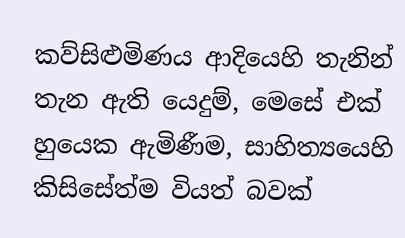කව්සිළුමිණය ආදියෙහි තැනින් තැන ඇති යෙදුම්, මෙසේ එක් හුයෙක ඇමිණීම, සාහිත්‍යයෙහි කිසිසේත්ම වියත් බවක්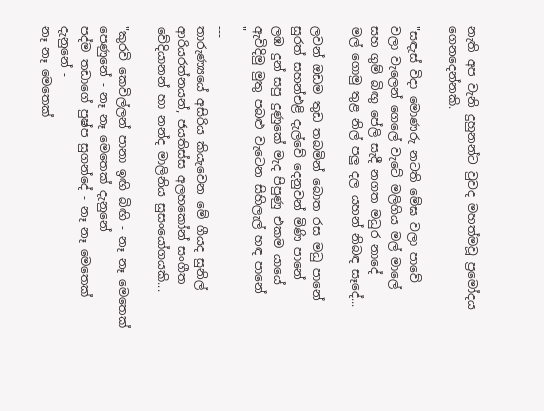නැති අප වැනි දුහුනන්ට වුවද මහත්මවූ ප්‍රමෝදය ගෙනදෙන්නකි.

"සඳැස් විදා මොණරු නටති මේඝ වලා පාවේ
වලා වැලෙන් ගෙලේ වැටේ මලිගිය මල් මාලේ
සහ ගුම් බිඟු පේලි සැදී නගත මධුර නාදේ
මල් ගොමු තුළ නිල් පලු දල යහන් නිබඳ සෑදේ...

ලවන් ඔඩම තුඩ තබමින් බොත රස මධු පානේ
සුරත් සහන්එළි දැල්වේ දෙනුවන් මිණි පානේ
ලඹ දුන් සපු දුණුකේ මැද පිපුණු එකම යායේ
ඇවිදිමු මුතු පබළු වැටෙන සිහිලැල් හඳ පානේ
"
---
තාරුණ්‍යයේ අසිරිය කියැවෙන මේ ගීයද සුනිල් ආරියරත්නයන්, ජයතිස්ස අලහකෝන් සංගීත වේදියානන් හා නන්ද මාලිනිය සුසංයෝගයකි...

"කුරවි කෙවිල්ලන් පානා ඉඟි බිඟි - නෑ නෑ මෙතෙක් පෙණුනේ - නෑ නෑ මෙතෙක් දැනුනේ
පද්ම තඩාගේ පුෂ්ප සුගන්දේ - නෑ නෑ මෙතෙක් දැනුනේ -
නෑ නෑ මෙතෙක්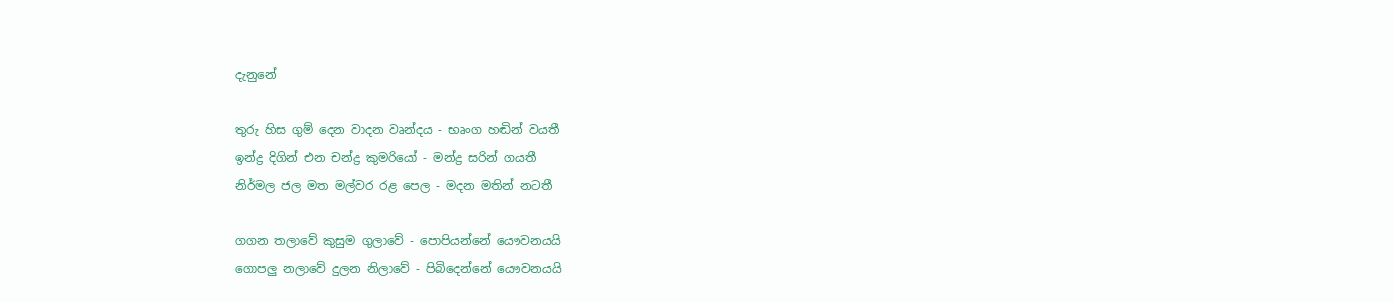දැනුනේ

තුරු හිස ගුම් දෙන වාදන වෘන්දය - භෘංග හඬින් වයතී
ඉන්ද්‍ර දිගින් එන චන්ද්‍ර කුමරියෝ - මන්ද්‍ර සරින් ගයතී
නිර්මල ජල මත මල්වර රළ පෙල - මදන මතින් නටතී

ගගන තලාවේ කුසුම ගුලාවේ - පොපියන්නේ යෞවනයයි
ගොපලු නලාවේ දුලන නිලාවේ - පිබිදෙන්නේ යෞවනයයි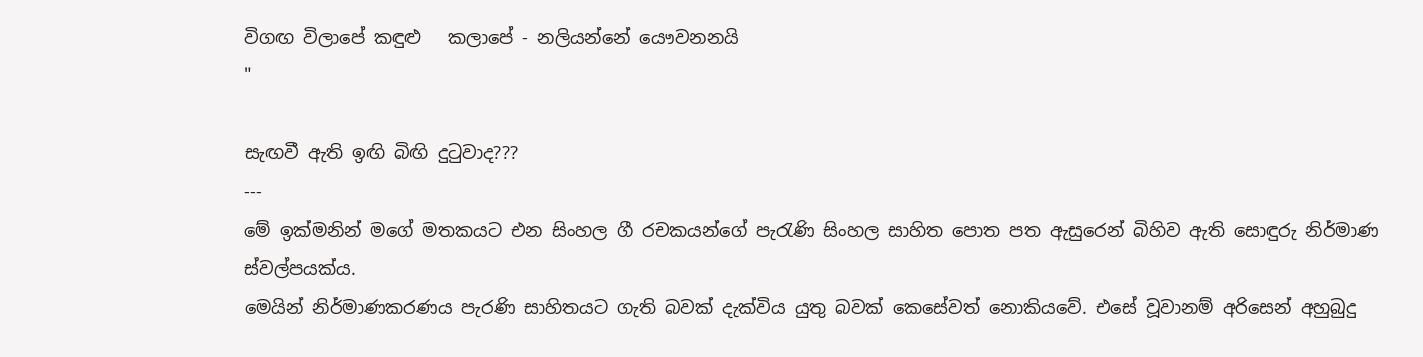විගඟ විලාපේ කඳුළු   කලාපේ - නලියන්නේ යෞවනනයි
"

සැඟවී ඇති ඉඟි බිඟි දු‍ටුවාද???
---
මේ ඉක්මනින් මගේ මතකයට එන සිංහල ගී රචකයන්ගේ පැරැණි සිංහල සාහිත පොත පත ඇසුරෙන් බිහිව ඇති සොඳුරු නිර්මාණ ස්වල්පයක්ය.
මෙයින් නිර්මාණකරණය පැරණි සාහිතයට ගැති බවක් දැක්විය යුතු බවක් කෙසේවත් නොකියවේ. එසේ වූවානම් අරිසෙන් අහුබුදු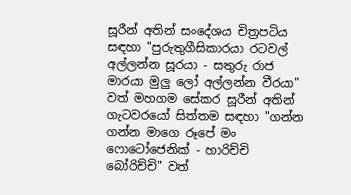සූරීන් අතින් සංදේශය චිත්‍රපටිය සඳහා "පුරුතුගීසිකාරයා රටවල් අල්ලන්න සූරයා - සතුරු රාජ මාරයා මුලු ලෝ අල්ලන්න වීරයා" වත් මහගම සේකර සූරීන් අතින් ගැටවරයෝ සිත්තම සඳහා "ගන්න ගන්න මාගෙ රූපේ මං ෆොටෝජෙනික් - හාරිච්චි බෝරිච්චි" වත්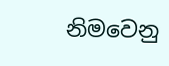නිමවෙනු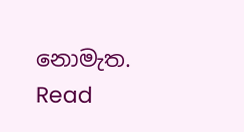නොමැත.
Read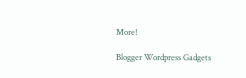More!

Blogger Wordpress Gadgets